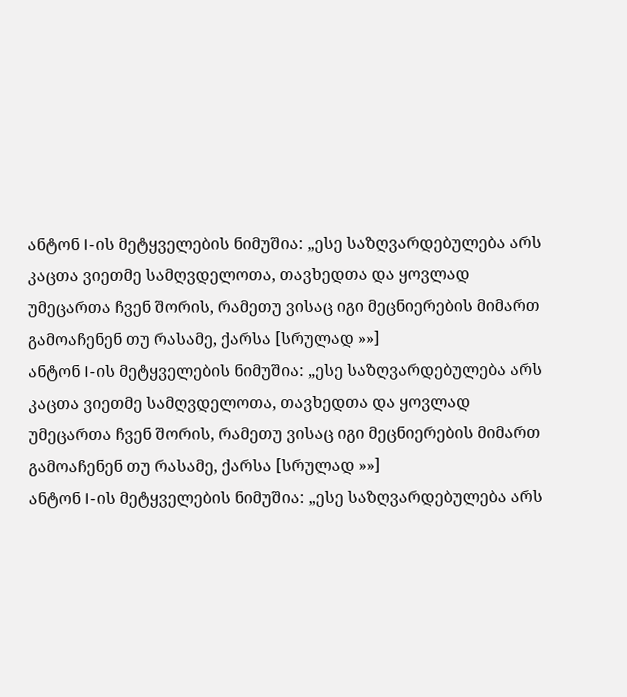ანტონ I-ის მეტყველების ნიმუშია: „ესე საზღვარდებულება არს კაცთა ვიეთმე სამღვდელოთა, თავხედთა და ყოვლად უმეცართა ჩვენ შორის, რამეთუ ვისაც იგი მეცნიერების მიმართ გამოაჩენენ თუ რასამე, ქარსა [სრულად »»]
ანტონ I-ის მეტყველების ნიმუშია: „ესე საზღვარდებულება არს კაცთა ვიეთმე სამღვდელოთა, თავხედთა და ყოვლად უმეცართა ჩვენ შორის, რამეთუ ვისაც იგი მეცნიერების მიმართ გამოაჩენენ თუ რასამე, ქარსა [სრულად »»]
ანტონ I-ის მეტყველების ნიმუშია: „ესე საზღვარდებულება არს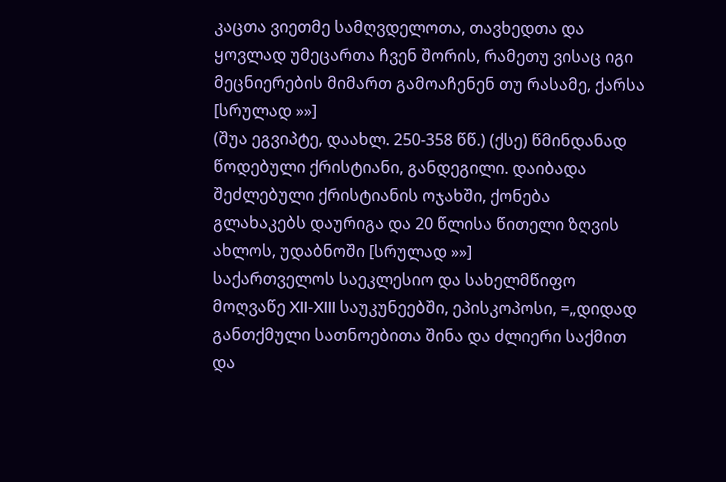კაცთა ვიეთმე სამღვდელოთა, თავხედთა და ყოვლად უმეცართა ჩვენ შორის, რამეთუ ვისაც იგი მეცნიერების მიმართ გამოაჩენენ თუ რასამე, ქარსა [სრულად »»]
(შუა ეგვიპტე, დაახლ. 250-358 წწ.) (ქსე) წმინდანად წოდებული ქრისტიანი, განდეგილი. დაიბადა შეძლებული ქრისტიანის ოჯახში, ქონება გლახაკებს დაურიგა და 20 წლისა წითელი ზღვის ახლოს, უდაბნოში [სრულად »»]
საქართველოს საეკლესიო და სახელმწიფო მოღვაწე XII-XIII საუკუნეებში, ეპისკოპოსი, =„დიდად განთქმული სათნოებითა შინა და ძლიერი საქმით და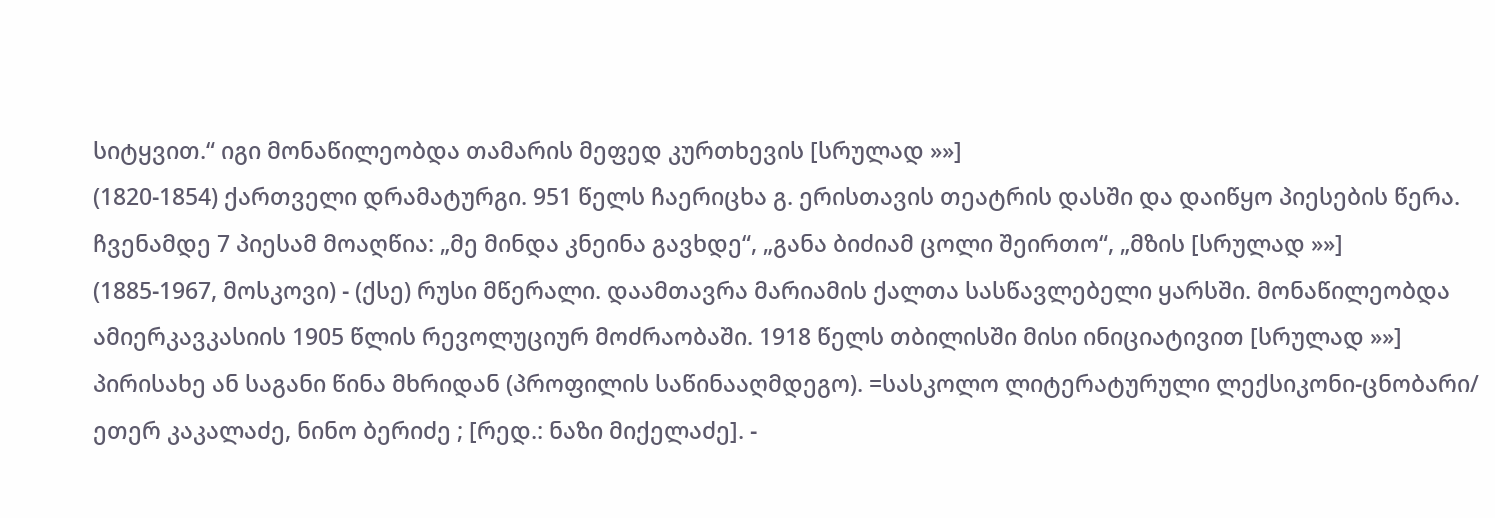სიტყვით.“ იგი მონაწილეობდა თამარის მეფედ კურთხევის [სრულად »»]
(1820-1854) ქართველი დრამატურგი. 951 წელს ჩაერიცხა გ. ერისთავის თეატრის დასში და დაიწყო პიესების წერა. ჩვენამდე 7 პიესამ მოაღწია: „მე მინდა კნეინა გავხდე“, „განა ბიძიამ ცოლი შეირთო“, „მზის [სრულად »»]
(1885-1967, მოსკოვი) - (ქსე) რუსი მწერალი. დაამთავრა მარიამის ქალთა სასწავლებელი ყარსში. მონაწილეობდა ამიერკავკასიის 1905 წლის რევოლუციურ მოძრაობაში. 1918 წელს თბილისში მისი ინიციატივით [სრულად »»]
პირისახე ან საგანი წინა მხრიდან (პროფილის საწინააღმდეგო). =სასკოლო ლიტერატურული ლექსიკონი-ცნობარი/ ეთერ კაკალაძე, ნინო ბერიძე ; [რედ.: ნაზი მიქელაძე]. -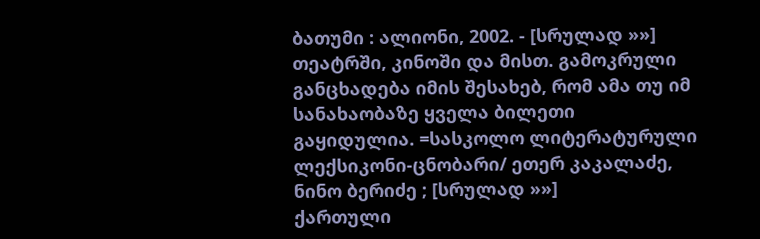ბათუმი : ალიონი, 2002. - [სრულად »»]
თეატრში, კინოში და მისთ. გამოკრული განცხადება იმის შესახებ, რომ ამა თუ იმ სანახაობაზე ყველა ბილეთი გაყიდულია. =სასკოლო ლიტერატურული ლექსიკონი-ცნობარი/ ეთერ კაკალაძე, ნინო ბერიძე ; [სრულად »»]
ქართული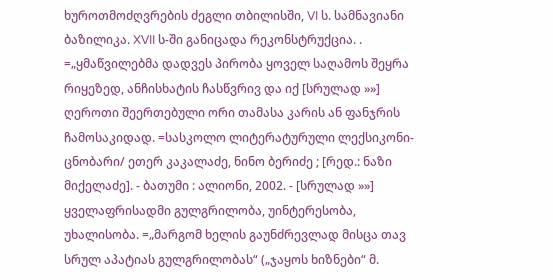ხუროთმოძღვრების ძეგლი თბილისში, VI ს. სამნავიანი ბაზილიკა. XVII ს-ში განიცადა რეკონსტრუქცია. . =„ყმაწვილებმა დადვეს პირობა ყოველ საღამოს შეყრა რიყეზედ, ანჩისხატის ჩასწვრივ და იქ [სრულად »»]
ღეროთი შეერთებული ორი თამასა კარის ან ფანჯრის ჩამოსაკიდად. =სასკოლო ლიტერატურული ლექსიკონი-ცნობარი/ ეთერ კაკალაძე, ნინო ბერიძე ; [რედ.: ნაზი მიქელაძე]. - ბათუმი : ალიონი, 2002. - [სრულად »»]
ყველაფრისადმი გულგრილობა, უინტერესობა, უხალისობა. =„მარგომ ხელის გაუნძრევლად მისცა თავ სრულ აპატიას გულგრილობას“ („ჯაყოს ხიზნები“ მ.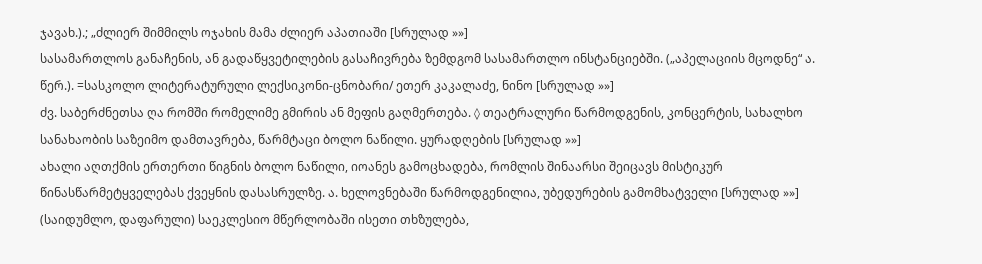ჯავახ.).; „ძლიერ შიმმილს ოჯახის მამა ძლიერ აპათიაში [სრულად »»]
სასამართლოს განაჩენის, ან გადაწყვეტილების გასაჩივრება ზემდგომ სასამართლო ინსტანციებში. („აპელაციის მცოდნე“ ა. წერ.). =სასკოლო ლიტერატურული ლექსიკონი-ცნობარი/ ეთერ კაკალაძე, ნინო [სრულად »»]
ძვ. საბერძნეთსა ღა რომში რომელიმე გმირის ან მეფის გაღმერთება. ◊ თეატრალური წარმოდგენის, კონცერტის, სახალხო სანახაობის საზეიმო დამთავრება, წარმტაცი ბოლო ნაწილი. ყურადღების [სრულად »»]
ახალი აღთქმის ერთერთი წიგნის ბოლო ნაწილი, იოანეს გამოცხადება, რომლის შინაარსი შეიცავს მისტიკურ წინასწარმეტყველებას ქვეყნის დასასრულზე. ა. ხელოვნებაში წარმოდგენილია, უბედურების გამომხატველი [სრულად »»]
(საიდუმლო, დაფარული) საეკლესიო მწერლობაში ისეთი თხზულება,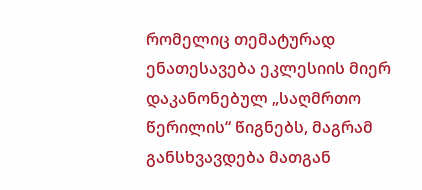რომელიც თემატურად ენათესავება ეკლესიის მიერ დაკანონებულ „საღმრთო წერილის“ წიგნებს, მაგრამ განსხვავდება მათგან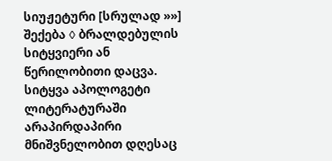სიუჟეტური [სრულად »»]
შექება ◊ ბრალდებულის სიტყვიერი ან წერილობითი დაცვა. სიტყვა აპოლოგეტი ლიტერატურაში არაპირდაპირი მნიშვნელობით დღესაც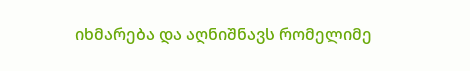იხმარება და აღნიშნავს რომელიმე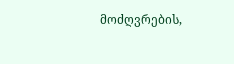მოძღვრების,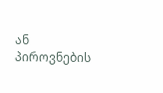ან პიროვნების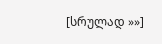[სრულად »»]